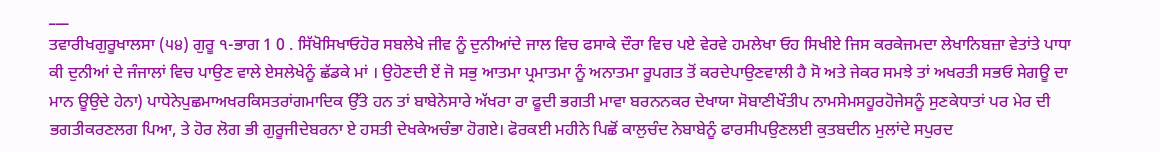___
ਤਵਾਰੀਖਗੁਰੂਖਾਲਸਾ (੫੪) ਗੁਰੂ ੧-ਭਾਗ 1 0 . ਸਿੱਖੋਸਿਖਾਓਹੋਰ ਸਬਲੇਖੇ ਜੀਵ ਨੂੰ ਦੁਨੀਆਂਦੇ ਜਾਲ ਵਿਚ ਫਸਾਕੇ ਦੌਰਾ ਵਿਚ ਪਏ ਵੇਰਵੇ ਹਮਲੇਖਾ ਓਹ ਸਿਖੀਏ ਜਿਸ ਕਰਕੇਜਮਦਾ ਲੇਖਾਨਿਬਜ਼ਾ ਵੇਤਾਂਤੇ ਪਾਧਾ ਕੀ ਦੁਨੀਆਂ ਦੇ ਜੰਜਾਲਾਂ ਵਿਚ ਪਾਉਣ ਵਾਲੇ ਏਸਲੇਖੇਨੂੰ ਛੱਡਕੇ ਮਾਂ । ਉਹੋਣਦੀ ਏਂ ਜੋ ਸਭੁ ਆਤਮਾ ਪ੍ਰਮਾਤਮਾ ਨੂੰ ਅਨਾਤਮਾ ਰੂਪਗਤ ਤੋਂ ਕਰਦੇਪਾਉਣਵਾਲੀ ਹੈ ਸੋ ਅਤੇ ਜੇਕਰ ਸਮਝੇ ਤਾਂ ਅਖਰਤੀ ਸਭਓ ਸੇਗਊ ਦਾ ਮਾਨ ਊਉਦੇ ਹੇਨਾ) ਪਾਧੇਨੇਪੁਛਮਾਅਖਰਕਿਸਤਰਾਂਗਮਾਦਿਕ ਉੱਤੇ ਹਨ ਤਾਂ ਬਾਬੇਨੇਸਾਰੇ ਅੱਖਰਾ ਰਾ ਫੂਦੀ ਭਗਤੀ ਮਾਵਾ ਬਰਨਨਕਰ ਦੇਖਾਯਾ ਸੋਬਾਣੀਖੌਤੀਪ ਨਾਮਸੇਮਸਹੂਰਹੋਜੇਸਨੂੰ ਸੁਣਕੇਧਾਤਾਂ ਪਰ ਮੇਰ ਦੀ ਭਗਤੀਕਰਣਲਗ ਪਿਆ, ਤੇ ਹੋਰ ਲੋਗ ਭੀ ਗੁਰੂਜੀਦੇਬਰਨਾ ਏ ਹਸਤੀ ਦੇਖਕੇਅਚੰਭਾ ਹੋਗਏ। ਫੋਰਕਈ ਮਹੀਨੇ ਪਿਛੋਂ ਕਾਲੁਚੰਦ ਨੇਬਾਬੇਨੂੰ ਫਾਰਸੀਪਉਣਲਈ ਕੁਤਬਦੀਨ ਮੁਲਾਂਦੇ ਸਪੁਰਦ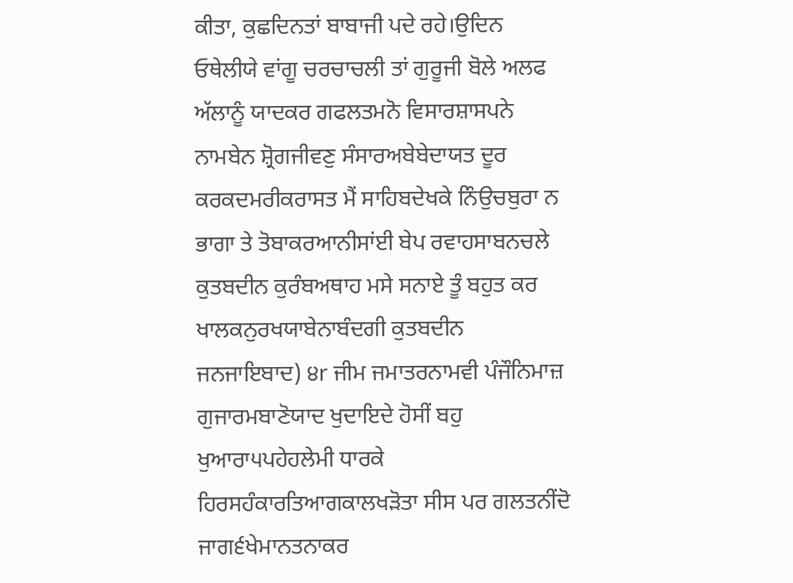ਕੀਤਾ, ਕੁਛਦਿਨਤਾਂ ਬਾਬਾਜੀ ਪਦੇ ਰਹੇ।ਉਦਿਨ ਓਥੇਲੀਯੇ ਵਾਂਗੂ ਚਰਚਾਚਲੀ ਤਾਂ ਗੁਰੂਜੀ ਬੋਲੇ ਅਲਫ ਅੱਲਾਨੂੰ ਯਾਦਕਰ ਗਫਲਤਮਨੋ ਵਿਸਾਰਸ਼ਾਸਪਨੇ ਨਾਮਬੇਨ ਸ਼੍ਰੋਗਜੀਵਣੁ ਸੰਸਾਰਅਬੇਬੇਦਾਯਤ ਦੂਰ ਕਰਕਦਮਰੀਕਰਾਸਤ ਮੈਂ ਸਾਹਿਬਦੇਖਕੇ ਨਿੰਉਚਬੁਰਾ ਨ ਭਾਗਾ ਤੇ ਤੋਬਾਕਰਆਨੀਸਾਂਈ ਬੇਪ ਰਵਾਹਸਾਬਨਚਲੇ ਕੁਤਬਦੀਨ ਕੁਰੰਬਅਥਾਹ ਮਸੇ ਸਨਾਏ ਤੂੰ ਬਹੁਤ ਕਰ ਖਾਲਕਨੁਰਖਯਾਬੇਨਾਬੰਦਗੀ ਕੁਤਬਦੀਨ ਜਨਜਾਇਬਾਦ) ੪r ਜੀਮ ਜਮਾਤਰਨਾਮਵੀ ਪੰਜੌਨਿਮਾਜ਼ ਗੁਜਾਰਮਬਾਣੋਯਾਦ ਖੁਦਾਇਦੇ ਹੋਸੀਂ ਬਹੁ ਖੁਆਰਾ੫ਪਹੇਹਲੇਮੀ ਧਾਰਕੇ ਹਿਰਸਹੰਕਾਰਤਿਆਗਕਾਲਖੜੋਤਾ ਸੀਸ ਪਰ ਗਲਤਨੀਂਦੋ ਜਾਗ੬ਖੇਮਾਨਤਨਾਕਰ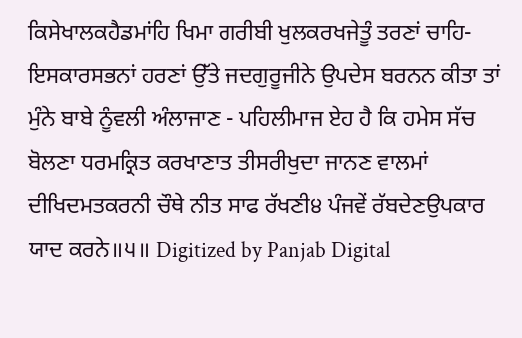ਕਿਸੇਖਾਲਕਹੈਡਮਾਂਹਿ ਖਿਮਾ ਗਰੀਬੀ ਖੁਲਕਰਖਜੇਤੂੰ ਤਰਣਾਂ ਚਾਹਿ-ਇਸਕਾਰਸਭਨਾਂ ਹਰਣਾਂ ਉੱਤੇ ਜਦਗੁਰੂਜੀਨੇ ਉਪਦੇਸ ਬਰਨਨ ਕੀਤਾ ਤਾਂ ਮੁੰਨੇ ਬਾਬੇ ਨੂੰਵਲੀ ਅੰਲਾਜਾਣ - ਪਹਿਲੀਮਾਜ ਏਹ ਹੈ ਕਿ ਹਮੇਸ ਸੱਚ ਬੋਲਣਾ ਧਰਮਕ੍ਰਿਤ ਕਰਖਾਣਾਤ ਤੀਸਰੀਖੁਦਾ ਜਾਨਣ ਵਾਲਮਾਂ ਦੀਖਿਦਮਤਕਰਨੀ ਚੌਥੇ ਨੀਤ ਸਾਫ ਰੱਖਣੀ੪ ਪੰਜਵੇਂ ਰੱਬਦੇਣਉਪਕਾਰ ਯਾਦ ਕਰਨੇ॥੫॥ Digitized by Panjab Digital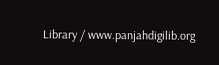Library / www.panjahdigilib.org